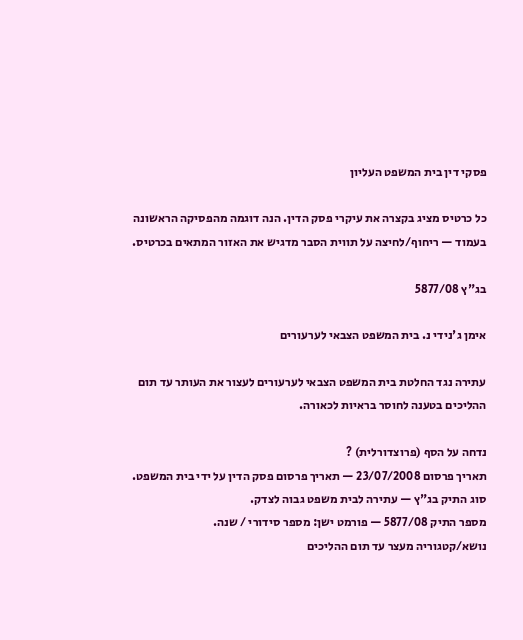פסקי דין בית המשפט העליון

כל כרטיס מציג בקצרה את עיקרי פסק הדין. הנה דוגמה מהפסיקה הראשונה בעמוד — ריחוף/לחיצה על תווית הסבר מדגיש את האזור המתאים בכרטיס.

בג"ץ 5877/08

אימן ג'נידי נ. בית המשפט הצבאי לערעורים

עתירה נגד החלטת בית המשפט הצבאי לערעורים לעצור את העותר עד תום ההליכים בטענה לחוסר בראיות לכאורה.

נדחה על הסף (פרוצדורלית) ?
תאריך פרסום 23/07/2008 — תאריך פרסום פסק הדין על ידי בית המשפט.
סוג התיק בג"ץ — עתירה לבית משפט גבוה לצדק.
מספר התיק 5877/08 — פורמט ישן: מספר סידורי / שנה.
נושא/קטגוריה מעצר עד תום ההליכים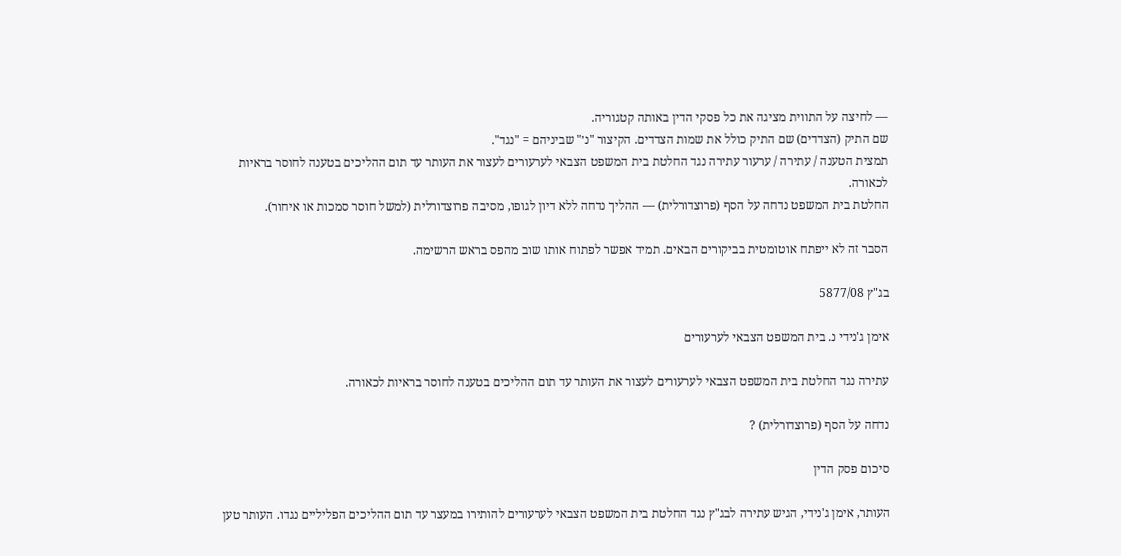— לחיצה על התווית מציגה את כל פסקי הדין באותה קטגוריה.
שם התיק (הצדדים) שם התיק כולל את שמות הצדדים. הקיצור "נ׳" שביניהם = "נגד".
תמצית הטענה / עתירה / ערעור עתירה נגד החלטת בית המשפט הצבאי לערעורים לעצור את העותר עד תום ההליכים בטענה לחוסר בראיות לכאורה.
החלטת בית המשפט נדחה על הסף (פרוצדורלית) — ההליך נדחה ללא דיון לגופו, מסיבה פרוצדורלית (למשל חוסר סמכות או איחור).

הסבר זה לא ייפתח אוטומטית בביקורים הבאים. תמיד אפשר לפתוח אותו שוב מהפס בראש הרשימה.

בג"ץ 5877/08

אימן ג'נידי נ. בית המשפט הצבאי לערעורים

עתירה נגד החלטת בית המשפט הצבאי לערעורים לעצור את העותר עד תום ההליכים בטענה לחוסר בראיות לכאורה.

נדחה על הסף (פרוצדורלית) ?

סיכום פסק הדין

העותר, אימן ג'נידי, הגיש עתירה לבג"ץ נגד החלטת בית המשפט הצבאי לערעורים להותירו במעצר עד תום ההליכים הפליליים נגדו. העותר טען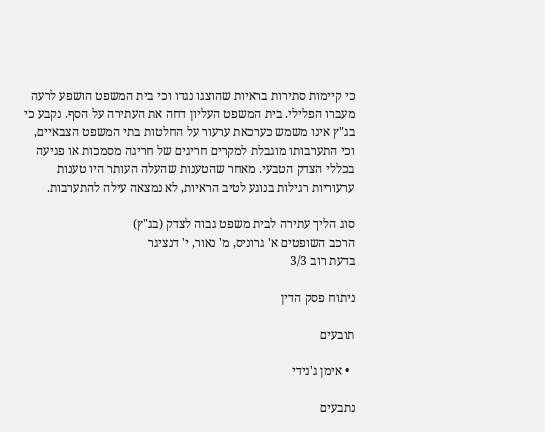כי קיימות סתירות בראיות שהוצגו נגדו וכי בית המשפט הושפע לרעה מעברו הפלילי. בית המשפט העליון דחה את העתירה על הסף. נקבע כי בג"ץ אינו משמש כערכאת ערעור על החלטות בתי המשפט הצבאיים, וכי התערבותו מוגבלת למקרים חריגים של חריגה מסמכות או פגיעה בכללי הצדק הטבעי. מאחר שהטענות שהעלה העותר היו טענות ערעוריות רגילות בנוגע לטיב הראיות, לא נמצאה עילה להתערבות.

סוג הליך עתירה לבית משפט גבוה לצדק (בג"ץ)
הרכב השופטים א' גרוניס, מ' נאור, י' דנציגר
בדעת רוב 3/3

ניתוח פסק הדין

תובעים

  • אימן ג'נידי

נתבעים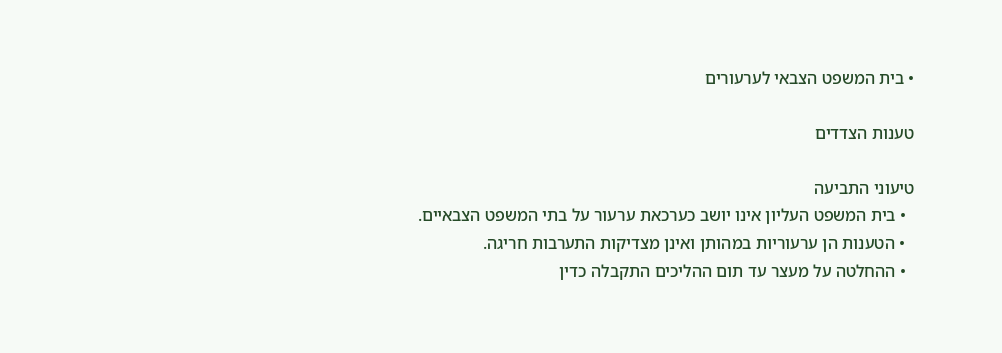• בית המשפט הצבאי לערעורים

טענות הצדדים

טיעוני התביעה
  • בית המשפט העליון אינו יושב כערכאת ערעור על בתי המשפט הצבאיים.
  • הטענות הן ערעוריות במהותן ואינן מצדיקות התערבות חריגה.
  • ההחלטה על מעצר עד תום ההליכים התקבלה כדין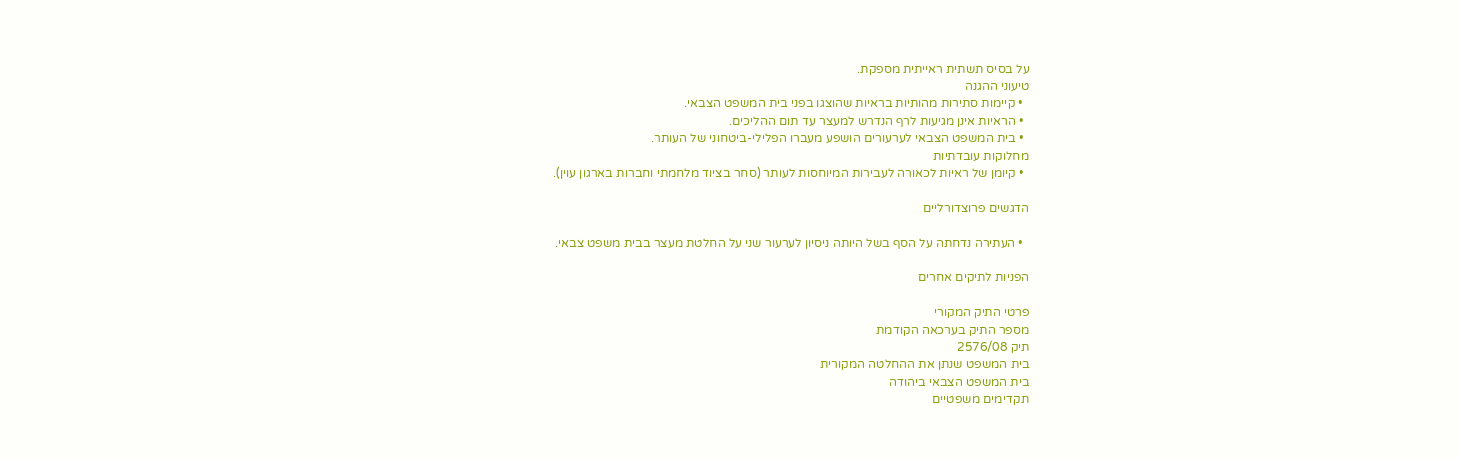על בסיס תשתית ראייתית מספקת.
טיעוני ההגנה
  • קיימות סתירות מהותיות בראיות שהוצגו בפני בית המשפט הצבאי.
  • הראיות אינן מגיעות לרף הנדרש למעצר עד תום ההליכים.
  • בית המשפט הצבאי לערעורים הושפע מעברו הפלילי-ביטחוני של העותר.
מחלוקות עובדתיות
  • קיומן של ראיות לכאורה לעבירות המיוחסות לעותר (סחר בציוד מלחמתי וחברות בארגון עוין).

הדגשים פרוצדורליים

  • העתירה נדחתה על הסף בשל היותה ניסיון לערעור שני על החלטת מעצר בבית משפט צבאי.

הפניות לתיקים אחרים

פרטי התיק המקורי
מספר התיק בערכאה הקודמת
תיק 2576/08
בית המשפט שנתן את ההחלטה המקורית
בית המשפט הצבאי ביהודה
תקדימים משפטיים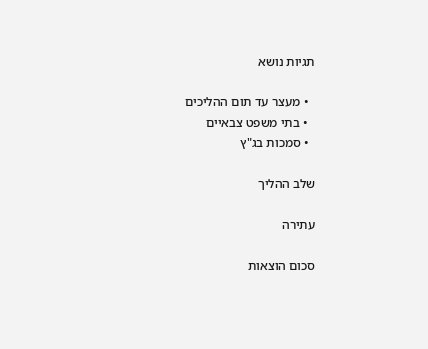תגיות נושא

  • מעצר עד תום ההליכים
  • בתי משפט צבאיים
  • סמכות בג"ץ

שלב ההליך

עתירה

סכום הוצאות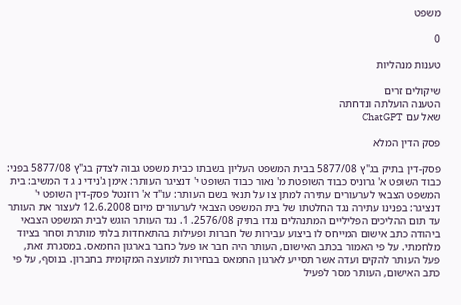משפט

0

טענות מנהליות

שיקולים זרים
הטענה הועלתה ונדחתה
שאל עם ChatGPT

פסק הדין המלא

פסק-דין בתיק בג"ץ 5877/08 בבית המשפט העליון בשבתו כבית משפט גבוה לצדק בג"ץ 5877/08 בפני: כבוד השופט א' גרוניס כבוד השופטת מ' נאור כבוד השופט י' דנציגר העותר: אימן ג'נידי נ ג ד המשיב: בית המשפט הצבאי לערעורים עתירה למתן צו על תנאי בשם העותר: עו"ד א' רוזנטל פסק-דין השופט י' דנציגר: בפנינו עתירה נגד החלטתו של בית המשפט הצבאי לערעורים מיום 12.6.2008 לעצור את העותר עד תום ההליכים הפליליים המתנהלים נגדו בתיק 2576/08. 1. נגד העותר הוגש לבית המשפט הצבאי ביהודה כתב אישום המייחס לו ביצוע עבירות של חברות ופעילות בהתאחדות בלתי מותרת וסחר בציוד מלחמתי. על פי האמור בכתב האישום, העותר היה חבר או פעל כחבר בארגון החמאס. במסגרת זאת, פעל העותר להקים ועדה אשר תסייע לארגון החמאס בבחירות למועצה המקומית בחברון. בנוסף, על פי כתב האישום, העותר מסר לפעיל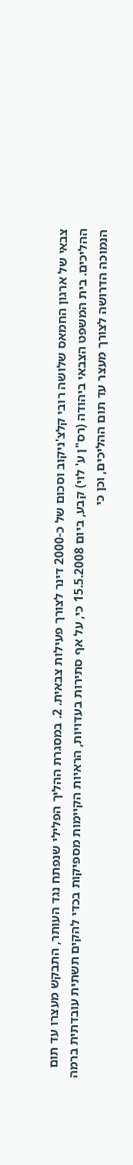צבאי של ארגון החמאס שלושה רובי קלצ'ניקוב וסכום של כ-2000 דינר לצורך פעילות צבאית. 2. במסגרת ההליך הפלילי שנפתח נגד העותר, התבקש מעצרו עד תום ההליכים. בית המשפט הצבאי ביהודה (רס"ן ע' לוי) קבע, ביום 15.5.2008 כי, על אף סתירות בעדויות, הראיות הקיימות מספיקות בכדי להקים תשתית עובדתית ברמה הנמוכה הדרושה לצורך מעצר עד תום ההליכים, וכן כי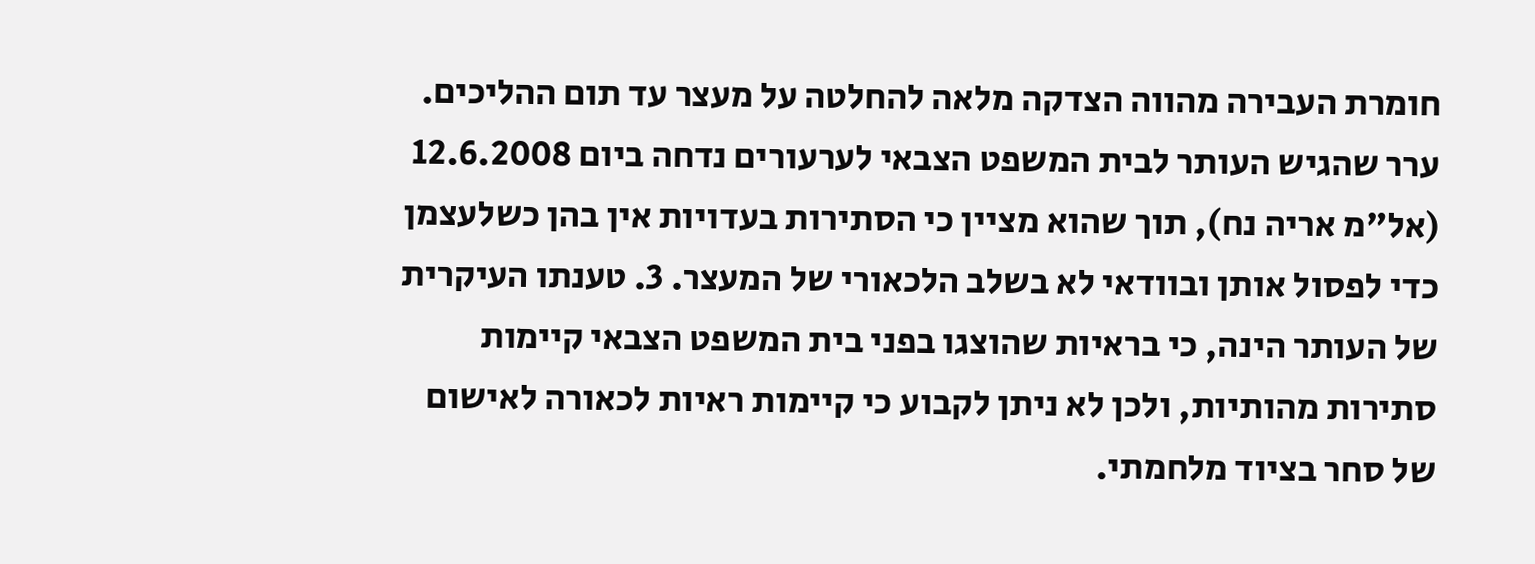חומרת העבירה מהווה הצדקה מלאה להחלטה על מעצר עד תום ההליכים. ערר שהגיש העותר לבית המשפט הצבאי לערעורים נדחה ביום 12.6.2008 (אל"מ אריה נח), תוך שהוא מציין כי הסתירות בעדויות אין בהן כשלעצמן כדי לפסול אותן ובוודאי לא בשלב הלכאורי של המעצר. 3. טענתו העיקרית של העותר הינה, כי בראיות שהוצגו בפני בית המשפט הצבאי קיימות סתירות מהותיות, ולכן לא ניתן לקבוע כי קיימות ראיות לכאורה לאישום של סחר בציוד מלחמתי.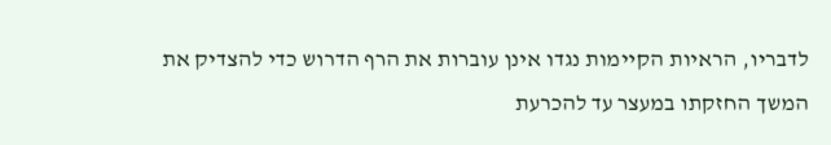לדבריו, הראיות הקיימות נגדו אינן עוברות את הרף הדרוש כדי להצדיק את המשך החזקתו במעצר עד להכרעת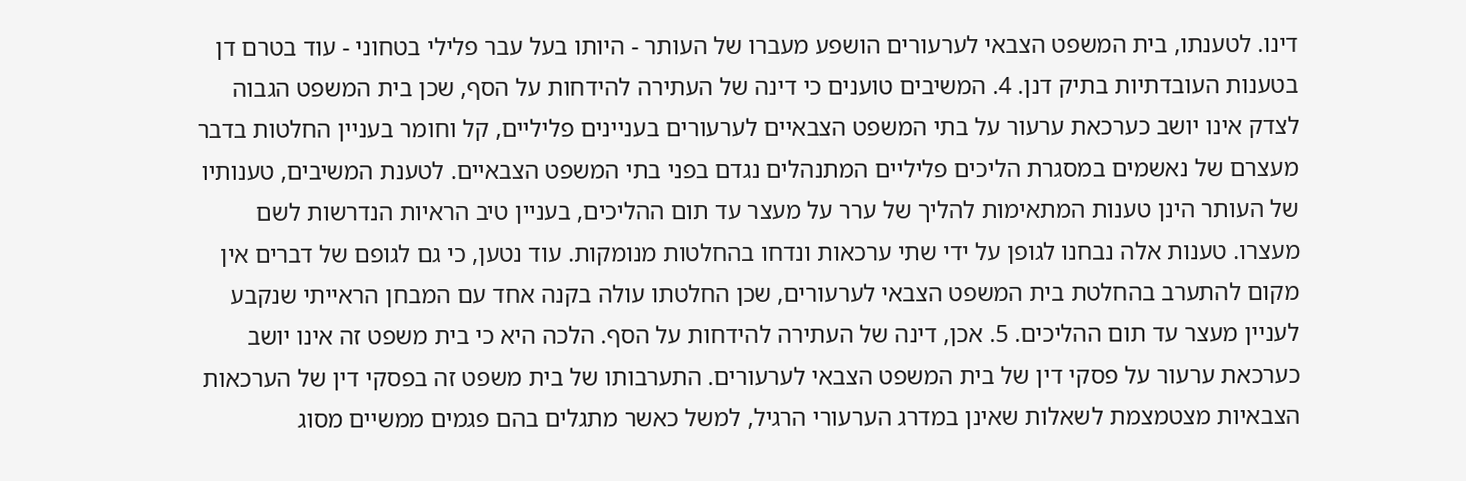דינו. לטענתו, בית המשפט הצבאי לערעורים הושפע מעברו של העותר - היותו בעל עבר פלילי בטחוני - עוד בטרם דן בטענות העובדתיות בתיק דנן. 4. המשיבים טוענים כי דינה של העתירה להידחות על הסף, שכן בית המשפט הגבוה לצדק אינו יושב כערכאת ערעור על בתי המשפט הצבאיים לערעורים בעניינים פליליים, קל וחומר בעניין החלטות בדבר מעצרם של נאשמים במסגרת הליכים פליליים המתנהלים נגדם בפני בתי המשפט הצבאיים. לטענת המשיבים, טענותיו של העותר הינן טענות המתאימות להליך של ערר על מעצר עד תום ההליכים, בעניין טיב הראיות הנדרשות לשם מעצרו. טענות אלה נבחנו לגופן על ידי שתי ערכאות ונדחו בהחלטות מנומקות. עוד נטען, כי גם לגופם של דברים אין מקום להתערב בהחלטת בית המשפט הצבאי לערעורים, שכן החלטתו עולה בקנה אחד עם המבחן הראייתי שנקבע לעניין מעצר עד תום ההליכים. 5. אכן, דינה של העתירה להידחות על הסף. הלכה היא כי בית משפט זה אינו יושב כערכאת ערעור על פסקי דין של בית המשפט הצבאי לערעורים. התערבותו של בית משפט זה בפסקי דין של הערכאות הצבאיות מצטמצמת לשאלות שאינן במדרג הערעורי הרגיל, למשל כאשר מתגלים בהם פגמים ממשיים מסוג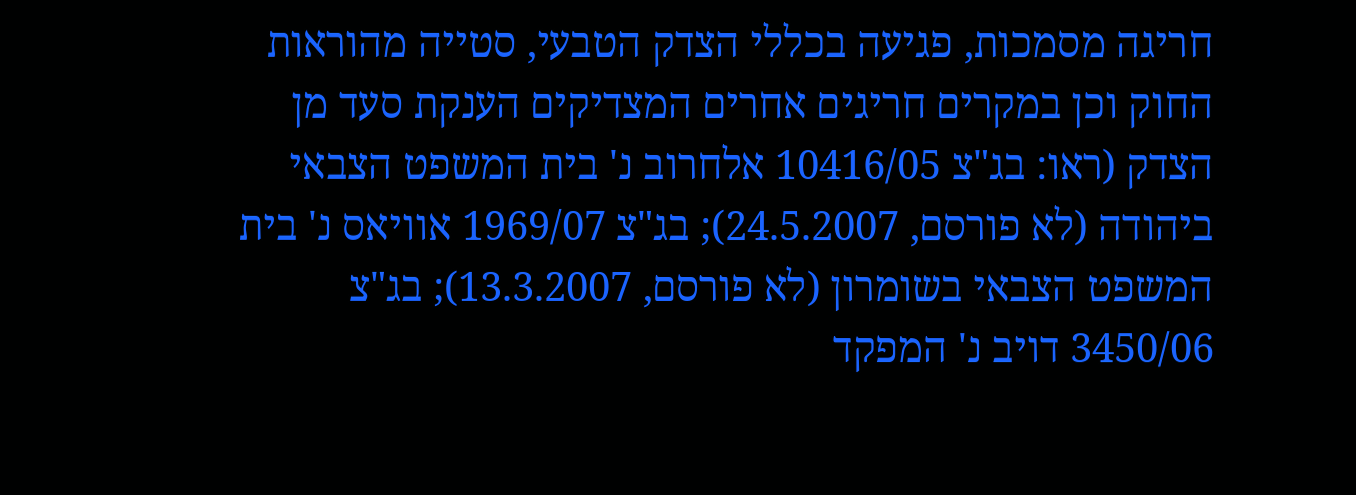חריגה מסמכות, פגיעה בכללי הצדק הטבעי, סטייה מהוראות החוק וכן במקרים חריגים אחרים המצדיקים הענקת סעד מן הצדק (ראו: בג"צ 10416/05 אלחרוב נ' בית המשפט הצבאי ביהודה (לא פורסם, 24.5.2007); בג"צ 1969/07 אוויאס נ' בית המשפט הצבאי בשומרון (לא פורסם, 13.3.2007); בג"צ 3450/06 דויב נ' המפקד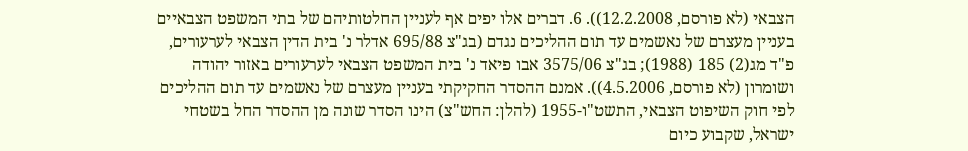הצבאי (לא פורסם, 12.2.2008)). 6. דברים אלו יפים אף לעניין החלטותיהם של בתי המשפט הצבאיים בעניין מעצרם של נאשמים עד תום ההליכים נגדם (בג"צ 695/88 אדלר נ' בית הדין הצבאי לערעורים, פ"ד מג(2) 185 (1988); בג"צ 3575/06 אבו פיאד נ' בית המשפט הצבאי לערעורים באזור יהודה ושומרון (לא פורסם, 4.5.2006)). אמנם ההסדר החקיקתי בעניין מעצרם של נאשמים עד תום ההליכים לפי חוק השיפוט הצבאי, התשט"ו-1955 (להלן: החש"צ) הינו הסדר שונה מן ההסדר החל בשטחי ישראל, שקבוע כיום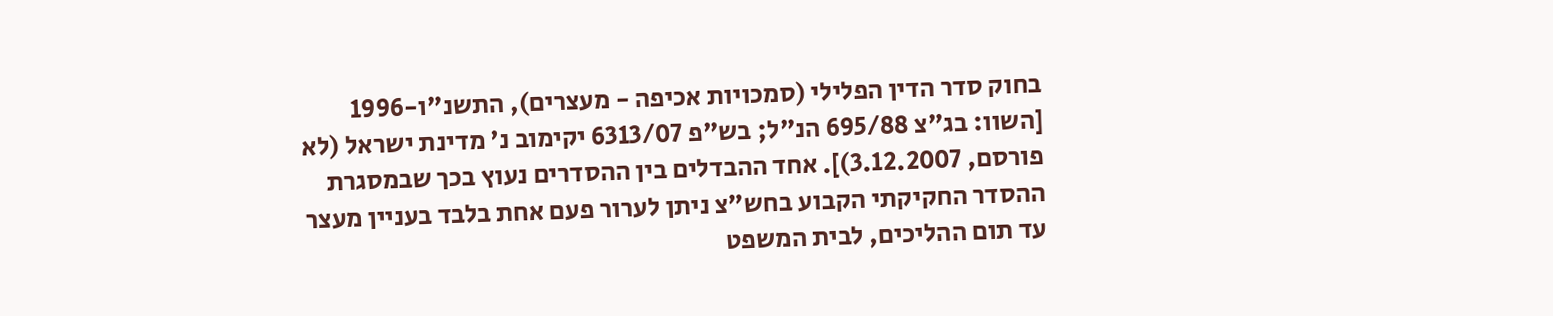בחוק סדר הדין הפלילי (סמכויות אכיפה - מעצרים), התשנ"ו-1996 [השוו: בג"צ 695/88 הנ"ל; בש"פ 6313/07 יקימוב נ' מדינת ישראל (לא פורסם, 3.12.2007)]. אחד ההבדלים בין ההסדרים נעוץ בכך שבמסגרת ההסדר החקיקתי הקבוע בחש"צ ניתן לערור פעם אחת בלבד בעניין מעצר עד תום ההליכים, לבית המשפט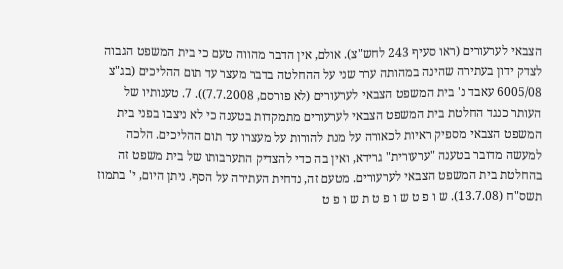הצבאי לערעורים (ראו סעיף 243 לחש"צ). אולם, אין הדבר מהווה טעם כי בית המשפט הגבוה לצדק ידון בעתירה שהינה במהותה ערר שני על ההחלטה בדבר מעצר עד תום ההליכים (בג"צ 6005/08 עאבד נ' בית המשפט הצבאי לערעורים (לא פורסם, 7.7.2008)). 7. טענותיו של העותר כנגד החלטת בית המשפט הצבאי לערעורים מתמקדות בטענה כי לא ניצבו בפני בית המשפט הצבאי מספיק ראיות לכאורה על מנת להורות על מעצרו עד תום ההליכים. הלכה למעשה מדובר בטענה "ערעורית" גרידא, ואין בה כדי להצדיק התערבותו של בית משפט זה בהחלטת בית המשפט הצבאי לערעורים. מטעם זה, נדחית העתירה על הסף. ניתן היום, י' בתמוז תשס"ח (13.7.08). ש ו פ ט ש ו פ ט ת ש ו פ ט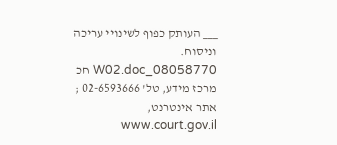___ העותק כפוף לשינויי עריכה וניסוח. 08058770_W02.doc חכ מרכז מידע, טל' 02-6593666 ; אתר אינטרנט, www.court.gov.il